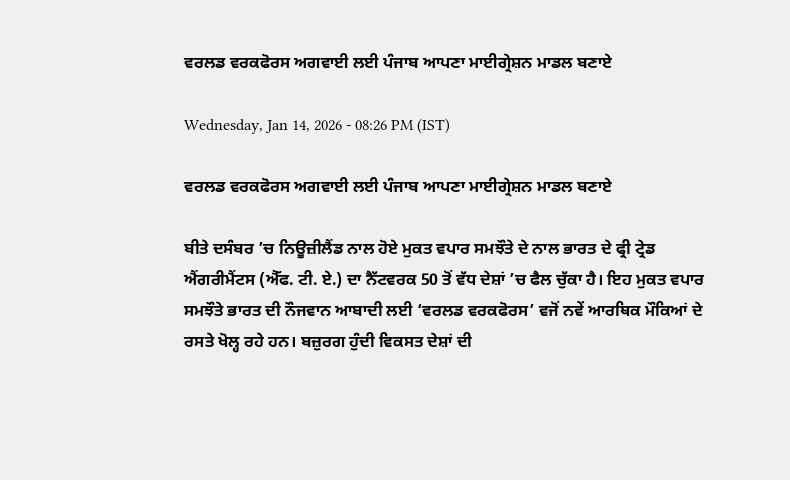ਵਰਲਡ ਵਰਕਫੋਰਸ ਅਗਵਾਈ ਲਈ ਪੰਜਾਬ ਆਪਣਾ ਮਾਈਗ੍ਰੇਸ਼ਨ ਮਾਡਲ ਬਣਾਏ

Wednesday, Jan 14, 2026 - 08:26 PM (IST)

ਵਰਲਡ ਵਰਕਫੋਰਸ ਅਗਵਾਈ ਲਈ ਪੰਜਾਬ ਆਪਣਾ ਮਾਈਗ੍ਰੇਸ਼ਨ ਮਾਡਲ ਬਣਾਏ

ਬੀਤੇ ਦਸੰਬਰ ’ਚ ਨਿਊਜ਼ੀਲੈਂਡ ਨਾਲ ਹੋਏ ਮੁਕਤ ਵਪਾਰ ਸਮਝੌਤੇ ਦੇ ਨਾਲ ਭਾਰਤ ਦੇ ਫ੍ਰੀ ਟ੍ਰੇਡ ਐਂਗਰੀਮੈਂਟਸ (ਐੱਫ. ਟੀ. ਏ.) ਦਾ ਨੈੱਟਵਰਕ 50 ਤੋਂ ਵੱਧ ਦੇਸ਼ਾਂ ’ਚ ਫੈਲ ਚੁੱਕਾ ਹੈ। ਇਹ ਮੁਕਤ ਵਪਾਰ ਸਮਝੌਤੇ ਭਾਰਤ ਦੀ ਨੌਜਵਾਨ ਆਬਾਦੀ ਲਈ ‘ਵਰਲਡ ਵਰਕਫੋਰਸ’ ਵਜੋਂ ਨਵੇਂ ਆਰਥਿਕ ਮੌਕਿਆਂ ਦੇ ਰਸਤੇ ਖੋਲ੍ਹ ਰਹੇ ਹਨ। ਬਜ਼ੁਰਗ ਹੁੰਦੀ ਵਿਕਸਤ ਦੇਸ਼ਾਂ ਦੀ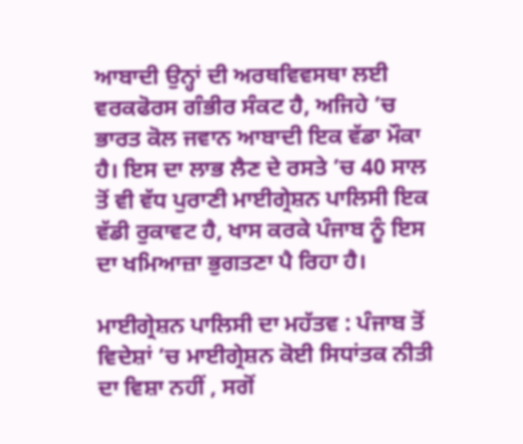ਆਬਾਦੀ ਉਨ੍ਹਾਂ ਦੀ ਅਰਥਵਿਵਸਥਾ ਲਈ ਵਰਕਫੋਰਸ ਗੰਭੀਰ ਸੰਕਟ ਹੈ, ਅਜਿਹੇ ’ਚ ਭਾਰਤ ਕੋਲ ਜਵਾਨ ਆਬਾਦੀ ਇਕ ਵੱਡਾ ਮੌਕਾ ਹੈ। ਇਸ ਦਾ ਲਾਭ ਲੈਣ ਦੇ ਰਸਤੇ ’ਚ 40 ਸਾਲ ਤੋਂ ਵੀ ਵੱਧ ਪੁਰਾਣੀ ਮਾਈਗ੍ਰੇਸ਼ਨ ਪਾਲਿਸੀ ਇਕ ਵੱਡੀ ਰੁਕਾਵਟ ਹੈ, ਖਾਸ ਕਰਕੇ ਪੰਜਾਬ ਨੂੰ ਇਸ ਦਾ ਖਮਿਆਜ਼ਾ ਭੁਗਤਣਾ ਪੈ ਰਿਹਾ ਹੈ।

ਮਾਈਗ੍ਰੇਸ਼ਨ ਪਾਲਿਸੀ ਦਾ ਮਹੱਤਵ : ਪੰਜਾਬ ਤੋਂ ਵਿਦੇਸ਼ਾਂ ’ਚ ਮਾਈਗ੍ਰੇਸ਼ਨ ਕੋਈ ਸਿਧਾਂਤਕ ਨੀਤੀ ਦਾ ਵਿਸ਼ਾ ਨਹੀਂ , ਸਗੋਂ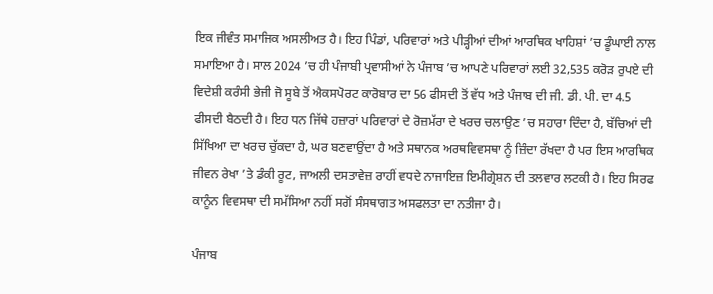ਇਕ ਜੀਵੰਤ ਸਮਾਜਿਕ ਅਸਲੀਅਤ ਹੈ। ਇਹ ਪਿੰਡਾਂ, ਪਰਿਵਾਰਾਂ ਅਤੇ ਪੀੜ੍ਹੀਆਂ ਦੀਆਂ ਆਰਥਿਕ ਖਾਹਿਸ਼ਾਂ ’ਚ ਡੂੰਘਾਈ ਨਾਲ ਸਮਾਇਆ ਹੈ। ਸਾਲ 2024 ’ਚ ਹੀ ਪੰਜਾਬੀ ਪ੍ਰਵਾਸੀਆਂ ਨੇ ਪੰਜਾਬ ’ਚ ਆਪਣੇ ਪਰਿਵਾਰਾਂ ਲਈ 32,535 ਕਰੋੜ ਰੁਪਏ ਦੀ ਵਿਦੇਸ਼ੀ ਕਰੰਸੀ ਭੇਜੀ ਜੋ ਸੂਬੇ ਤੋਂ ਐਕਸਪੋਰਟ ਕਾਰੋਬਾਰ ਦਾ 56 ਫੀਸਦੀ ਤੋਂ ਵੱਧ ਅਤੇ ਪੰਜਾਬ ਦੀ ਜੀ. ਡੀ. ਪੀ. ਦਾ 4.5 ਫੀਸਦੀ ਬੈਠਦੀ ਹੈ। ਇਹ ਧਨ ਜਿੱਥੇ ਹਜ਼ਾਰਾਂ ਪਰਿਵਾਰਾਂ ਦੇ ਰੋਜ਼ਮੱਰਾ ਦੇ ਖਰਚ ਚਲਾਉਣ ’ਚ ਸਹਾਰਾ ਦਿੰਦਾ ਹੈ, ਬੱਚਿਆਂ ਦੀ ਸਿੱਖਿਆ ਦਾ ਖਰਚ ਚੁੱਕਦਾ ਹੈ, ਘਰ ਬਣਵਾਉਂਦਾ ਹੈ ਅਤੇ ਸਥਾਨਕ ਅਰਥਵਿਵਸਥਾ ਨੂੰ ਜ਼ਿੰਦਾ ਰੱਖਦਾ ਹੈ ਪਰ ਇਸ ਆਰਥਿਕ ਜੀਵਨ ਰੇਖਾ ’ਤੇ ਡੰਕੀ ਰੂਟ, ਜਾਅਲੀ ਦਸਤਾਵੇਜ਼ ਰਾਹੀਂ ਵਧਦੇ ਨਾਜਾਇਜ਼ ਇਮੀਗ੍ਰੇਸ਼ਨ ਦੀ ਤਲਵਾਰ ਲਟਕੀ ਹੈ। ਇਹ ਸਿਰਫ ਕਾਨੂੰਨ ਵਿਵਸਥਾ ਦੀ ਸਮੱਸਿਆ ਨਹੀਂ ਸਗੋਂ ਸੰਸਥਾਗਤ ਅਸਫਲਤਾ ਦਾ ਨਤੀਜਾ ਹੈ।

ਪੰਜਾਬ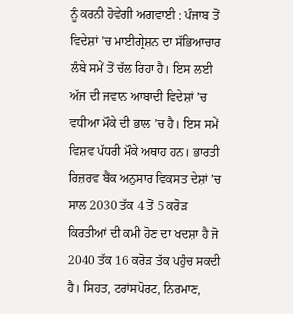ਨੂੰ ਕਰਨੀ ਹੋਵੇਗੀ ਅਗਵਾਈ : ਪੰਜਾਬ ਤੋਂ ਵਿਦੇਸ਼ਾਂ ’ਚ ਮਾਈਗ੍ਰੇਸ਼ਨ ਦਾ ਸੱਭਿਆਚਾਰ ਲੰਬੇ ਸਮੇਂ ਤੋਂ ਚੱਲ ਰਿਹਾ ਹੈ। ਇਸ ਲਈ ਅੱਜ ਦੀ ਜਵਾਨ ਆਬਾਦੀ ਵਿਦੇਸ਼ਾਂ ’ਚ ਵਧੀਆ ਮੌਕੇ ਦੀ ਭਾਲ ’ਚ ਹੈ। ਇਸ ਸਮੇਂ ਵਿਸ਼ਵ ਪੱਧਰੀ ਮੌਕੇ ਅਥਾਹ ਹਨ। ਭਾਰਤੀ ਰਿਜ਼ਰਵ ਬੈਂਕ ਅਨੁਸਾਰ ਵਿਕਸਤ ਦੇਸ਼ਾਂ ’ਚ ਸਾਲ 2030 ਤੱਕ 4 ਤੋਂ 5 ਕਰੋੜ ਕਿਰਤੀਆਂ ਦੀ ਕਮੀ ਹੋਣ ਦਾ ਖਦਸ਼ਾ ਹੈ ਜੋ 2040 ਤੱਕ 16 ਕਰੋੜ ਤੱਕ ਪਹੁੰਚ ਸਕਦੀ ਹੈ। ਸਿਹਤ, ਟਰਾਂਸਪੋਰਟ, ਨਿਰਮਾਣ,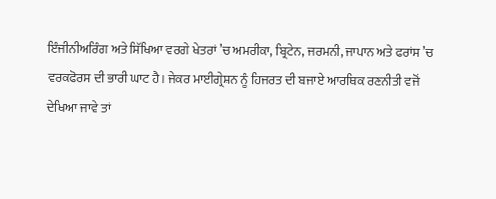ਇੰਜੀਨੀਅਰਿੰਗ ਅਤੇ ਸਿੱਖਿਆ ਵਰਗੇ ਖੇਤਰਾਂ ’ਚ ਅਮਰੀਕਾ, ਬ੍ਰਿਟੇਨ, ਜਰਮਨੀ, ਜਾਪਾਨ ਅਤੇ ਫਰਾਂਸ ’ਚ ਵਰਕਫੋਰਸ ਦੀ ਭਾਰੀ ਘਾਟ ਹੈ। ਜੇਕਰ ਮਾਈਗ੍ਰੇਸ਼ਨ ਨੂੰ ਹਿਜਰਤ ਦੀ ਬਜਾਏ ਆਰਥਿਕ ਰਣਨੀਤੀ ਵਜੋਂ ਦੇਖਿਆ ਜਾਵੇ ਤਾਂ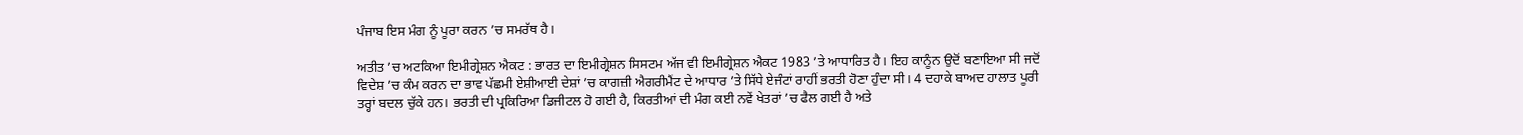ਪੰਜਾਬ ਇਸ ਮੰਗ ਨੂੰ ਪੂਰਾ ਕਰਨ ’ਚ ਸਮਰੱਥ ਹੈ।

ਅਤੀਤ ’ਚ ਅਟਕਿਆ ਇਮੀਗ੍ਰੇਸ਼ਨ ਐਕਟ : ਭਾਰਤ ਦਾ ਇਮੀਗ੍ਰੇਸ਼ਨ ਸਿਸਟਮ ਅੱਜ ਵੀ ਇਮੀਗ੍ਰੇਸ਼ਨ ਐਕਟ 1983 ’ਤੇ ਆਧਾਰਿਤ ਹੈ। ਇਹ ਕਾਨੂੰਨ ਉਦੋਂ ਬਣਾਇਆ ਸੀ ਜਦੋਂ ਵਿਦੇਸ਼ ’ਚ ਕੰਮ ਕਰਨ ਦਾ ਭਾਵ ਪੱਛਮੀ ਏਸ਼ੀਆਈ ਦੇਸ਼ਾਂ ’ਚ ਕਾਗਜ਼ੀ ਐਗਰੀਮੈਂਟ ਦੇ ਆਧਾਰ ’ਤੇ ਸਿੱਧੇ ਏਜੰਟਾਂ ਰਾਹੀਂ ਭਰਤੀ ਹੋਣਾ ਹੁੰਦਾ ਸੀ। 4 ਦਹਾਕੇ ਬਾਅਦ ਹਾਲਾਤ ਪੂਰੀ ਤਰ੍ਹਾਂ ਬਦਲ ਚੁੱਕੇ ਹਨ। ਭਰਤੀ ਦੀ ਪ੍ਰਕਿਰਿਆ ਡਿਜੀਟਲ ਹੋ ਗਈ ਹੈ, ਕਿਰਤੀਆਂ ਦੀ ਮੰਗ ਕਈ ਨਵੇਂ ਖੇਤਰਾਂ ’ਚ ਫੈਲ ਗਈ ਹੈ ਅਤੇ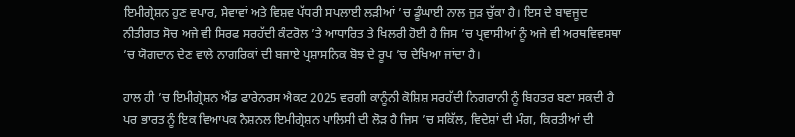ਇਮੀਗ੍ਰੇਸ਼ਨ ਹੁਣ ਵਪਾਰ, ਸੇਵਾਵਾਂ ਅਤੇ ਵਿਸ਼ਵ ਪੱਧਰੀ ਸਪਲਾਈ ਲੜੀਆਂ ’ਚ ਡੂੰਘਾਈ ਨਾਲ ਜੁੜ ਚੁੱਕਾ ਹੈ। ਇਸ ਦੇ ਬਾਵਜੂਦ ਨੀਤੀਗਤ ਸੋਚ ਅਜੇ ਵੀ ਸਿਰਫ ਸਰਹੱਦੀ ਕੰਟਰੋਲ ’ਤੇ ਆਧਾਰਿਤ ਤੇ ਖਿਲਰੀ ਹੋਈ ਹੈ ਜਿਸ ’ਚ ਪ੍ਰਵਾਸੀਆਂ ਨੂੰ ਅਜੇ ਵੀ ਅਰਥਵਿਵਸਥਾ ’ਚ ਯੋਗਦਾਨ ਦੇਣ ਵਾਲੇ ਨਾਗਰਿਕਾਂ ਦੀ ਬਜਾਏ ਪ੍ਰਸ਼ਾਸਨਿਕ ਬੋਝ ਦੇ ਰੂਪ ’ਚ ਦੇਖਿਆ ਜਾਂਦਾ ਹੈ।

ਹਾਲ ਹੀ ’ਚ ਇਮੀਗ੍ਰੇਸ਼ਨ ਐਂਡ ਫਾਰੇਨਰਸ ਐਕਟ 2025 ਵਰਗੀ ਕਾਨੂੰਨੀ ਕੋਸ਼ਿਸ਼ ਸਰਹੱਦੀ ਨਿਗਰਾਨੀ ਨੂੰ ਬਿਹਤਰ ਬਣਾ ਸਕਦੀ ਹੈ ਪਰ ਭਾਰਤ ਨੂੰ ਇਕ ਵਿਆਪਕ ਨੈਸ਼ਨਲ ਇਮੀਗ੍ਰੇਸ਼ਨ ਪਾਲਿਸੀ ਦੀ ਲੋੜ ਹੈ ਜਿਸ ’ਚ ਸਕਿੱਲ, ਵਿਦੇਸ਼ਾਂ ਦੀ ਮੰਗ, ਕਿਰਤੀਆਂ ਦੀ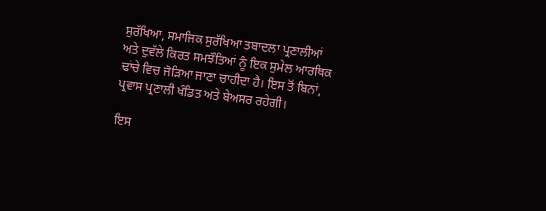ਸੁਰੱਖਿਆ, ਸਮਾਜਿਕ ਸੁਰੱਖਿਆ ਤਬਾਦਲਾ ਪ੍ਰਣਾਲੀਆਂ ਅਤੇ ਦੁਵੱਲੇ ਕਿਰਤ ਸਮਝੌਤਿਆਂ ਨੂੰ ਇਕ ਸੁਮੇਲ ਆਰਥਿਕ ਢਾਂਚੇ ਵਿਚ ਜੋੜਿਆ ਜਾਣਾ ਚਾਹੀਦਾ ਹੈ। ਇਸ ਤੋਂ ਬਿਨਾਂ, ਪ੍ਰਵਾਸ ਪ੍ਰਣਾਲੀ ਖੰਡਿਤ ਅਤੇ ਬੇਅਸਰ ਰਹੇਗੀ।

ਇਸ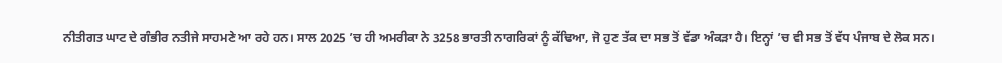ਨੀਤੀਗਤ ਘਾਟ ਦੇ ਗੰਭੀਰ ਨਤੀਜੇ ਸਾਹਮਣੇ ਆ ਰਹੇ ਹਨ। ਸਾਲ 2025 ’ਚ ਹੀ ਅਮਰੀਕਾ ਨੇ 3258 ਭਾਰਤੀ ਨਾਗਰਿਕਾਂ ਨੂੰ ਕੱਢਿਆ, ਜੋ ਹੁਣ ਤੱਕ ਦਾ ਸਭ ਤੋਂ ਵੱਡਾ ਅੰਕੜਾ ਹੈ। ਇਨ੍ਹਾਂ ’ਚ ਵੀ ਸਭ ਤੋਂ ਵੱਧ ਪੰਜਾਬ ਦੇ ਲੋਕ ਸਨ।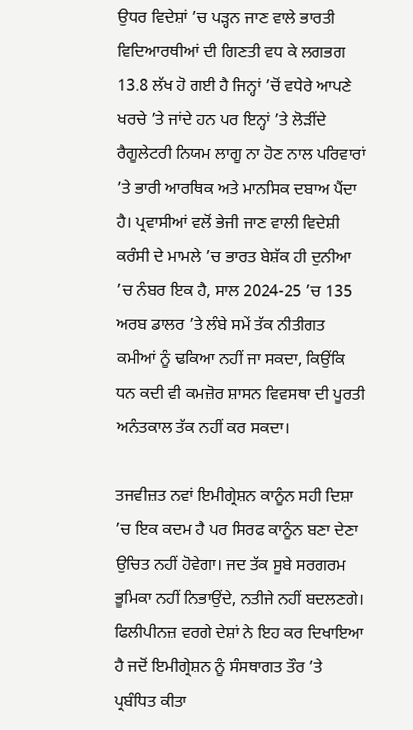ਉਧਰ ਵਿਦੇਸ਼ਾਂ ’ਚ ਪੜ੍ਹਨ ਜਾਣ ਵਾਲੇ ਭਾਰਤੀ ਵਿਦਿਆਰਥੀਆਂ ਦੀ ਗਿਣਤੀ ਵਧ ਕੇ ਲਗਭਗ 13.8 ਲੱਖ ਹੋ ਗਈ ਹੈ ਜਿਨ੍ਹਾਂ ’ਚੋਂ ਵਧੇਰੇ ਆਪਣੇ ਖਰਚੇ ’ਤੇ ਜਾਂਦੇ ਹਨ ਪਰ ਇਨ੍ਹਾਂ ’ਤੇ ਲੋੜੀਂਦੇ ਰੈਗੂਲੇਟਰੀ ਨਿਯਮ ਲਾਗੂ ਨਾ ਹੋਣ ਨਾਲ ਪਰਿਵਾਰਾਂ ’ਤੇ ਭਾਰੀ ਆਰਥਿਕ ਅਤੇ ਮਾਨਸਿਕ ਦਬਾਅ ਪੈਂਦਾ ਹੈ। ਪ੍ਰਵਾਸੀਆਂ ਵਲੋਂ ਭੇਜੀ ਜਾਣ ਵਾਲੀ ਵਿਦੇਸ਼ੀ ਕਰੰਸੀ ਦੇ ਮਾਮਲੇ ’ਚ ਭਾਰਤ ਬੇਸ਼ੱਕ ਹੀ ਦੁਨੀਆ ’ਚ ਨੰਬਰ ਇਕ ਹੈ, ਸਾਲ 2024-25 ’ਚ 135 ਅਰਬ ਡਾਲਰ ’ਤੇ ਲੰਬੇ ਸਮੇਂ ਤੱਕ ਨੀਤੀਗਤ ਕਮੀਆਂ ਨੂੰ ਢਕਿਆ ਨਹੀਂ ਜਾ ਸਕਦਾ, ਕਿਉਂਕਿ ਧਨ ਕਦੀ ਵੀ ਕਮਜ਼ੋਰ ਸ਼ਾਸਨ ਵਿਵਸਥਾ ਦੀ ਪੂਰਤੀ ਅਨੰਤਕਾਲ ਤੱਕ ਨਹੀਂ ਕਰ ਸਕਦਾ।

ਤਜਵੀਜ਼ਤ ਨਵਾਂ ਇਮੀਗ੍ਰੇਸ਼ਨ ਕਾਨੂੰਨ ਸਹੀ ਦਿਸ਼ਾ ’ਚ ਇਕ ਕਦਮ ਹੈ ਪਰ ਸਿਰਫ ਕਾਨੂੰਨ ਬਣਾ ਦੇਣਾ ਉਚਿਤ ਨਹੀਂ ਹੋਵੇਗਾ। ਜਦ ਤੱਕ ਸੂਬੇ ਸਰਗਰਮ ਭੂਮਿਕਾ ਨਹੀਂ ਨਿਭਾਉਂਦੇ, ਨਤੀਜੇ ਨਹੀਂ ਬਦਲਣਗੇ। ਫਿਲੀਪੀਨਜ਼ ਵਰਗੇ ਦੇਸ਼ਾਂ ਨੇ ਇਹ ਕਰ ਦਿਖਾਇਆ ਹੈ ਜਦੋਂ ਇਮੀਗ੍ਰੇਸ਼ਨ ਨੂੰ ਸੰਸਥਾਗਤ ਤੌਰ ’ਤੇ ਪ੍ਰਬੰਧਿਤ ਕੀਤਾ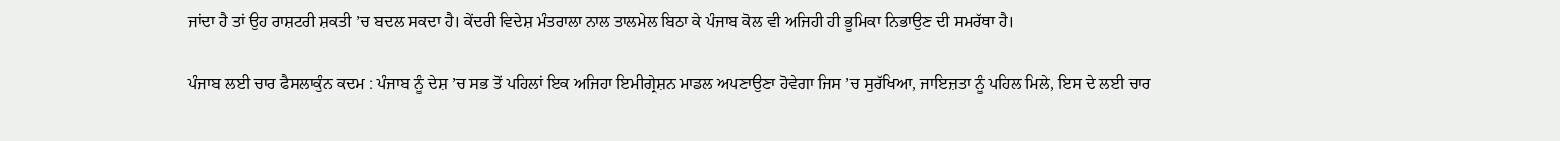ਜਾਂਦਾ ਹੈ ਤਾਂ ਉਹ ਰਾਸ਼ਟਰੀ ਸ਼ਕਤੀ ’ਚ ਬਦਲ ਸਕਦਾ ਹੈ। ਕੇਂਦਰੀ ਵਿਦੇਸ਼ ਮੰਤਰਾਲਾ ਨਾਲ ਤਾਲਮੇਲ ਬਿਠਾ ਕੇ ਪੰਜਾਬ ਕੋਲ ਵੀ ਅਜਿਹੀ ਹੀ ਭੂਮਿਕਾ ਨਿਭਾਉਣ ਦੀ ਸਮਰੱਥਾ ਹੈ।

ਪੰਜਾਬ ਲਈ ਚਾਰ ਫੈਸਲਾਕੁੰਨ ਕਦਮ : ਪੰਜਾਬ ਨੂੰ ਦੇਸ਼ ’ਚ ਸਭ ਤੋਂ ਪਹਿਲਾਂ ਇਕ ਅਜਿਹਾ ਇਮੀਗ੍ਰੇਸ਼ਨ ਮਾਡਲ ਅਪਣਾਉਣਾ ਹੋਵੇਗਾ ਜਿਸ ’ਚ ਸੁਰੱਖਿਆ, ਜਾਇਜ਼ਤਾ ਨੂੰ ਪਹਿਲ ਮਿਲੇ, ਇਸ ਦੇ ਲਈ ਚਾਰ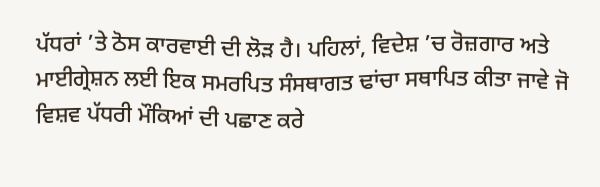ਪੱਧਰਾਂ ’ਤੇ ਠੋਸ ਕਾਰਵਾਈ ਦੀ ਲੋੜ ਹੈ। ਪਹਿਲਾਂ, ਵਿਦੇਸ਼ ’ਚ ਰੋਜ਼ਗਾਰ ਅਤੇ ਮਾਈਗ੍ਰੇਸ਼ਨ ਲਈ ਇਕ ਸਮਰਪਿਤ ਸੰਸਥਾਗਤ ਢਾਂਚਾ ਸਥਾਪਿਤ ਕੀਤਾ ਜਾਵੇ ਜੋ ਵਿਸ਼ਵ ਪੱਧਰੀ ਮੌਕਿਆਂ ਦੀ ਪਛਾਣ ਕਰੇ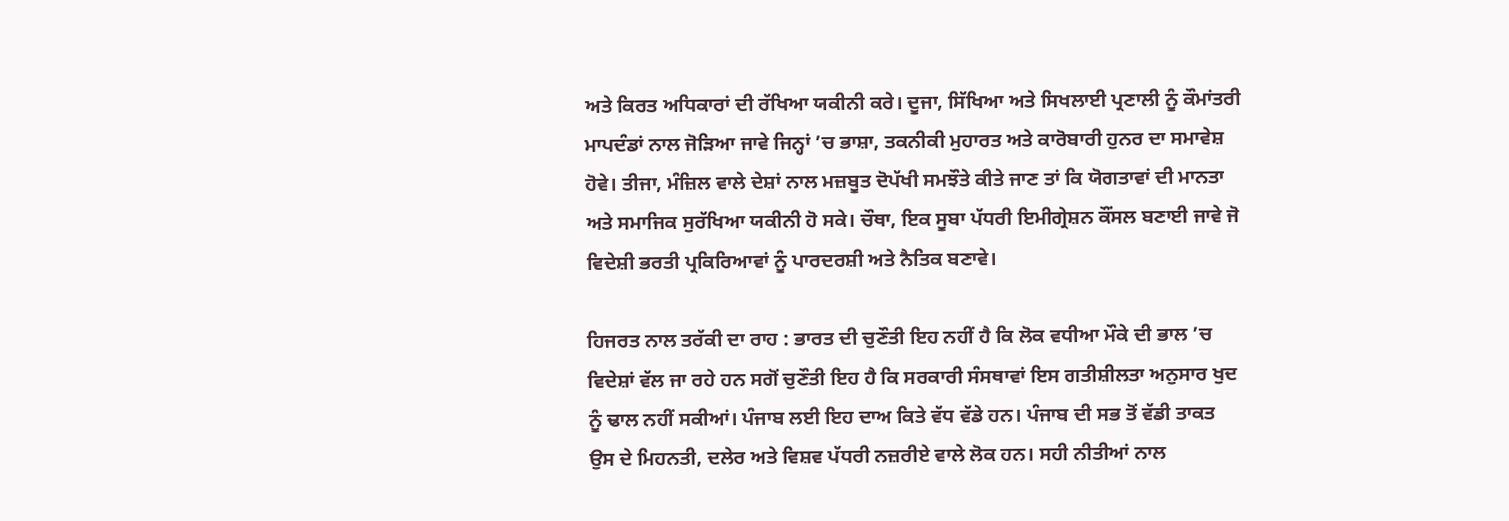ਅਤੇ ਕਿਰਤ ਅਧਿਕਾਰਾਂ ਦੀ ਰੱਖਿਆ ਯਕੀਨੀ ਕਰੇ। ਦੂਜਾ, ਸਿੱਖਿਆ ਅਤੇ ਸਿਖਲਾਈ ਪ੍ਰਣਾਲੀ ਨੂੰ ਕੌਮਾਂਤਰੀ ਮਾਪਦੰਡਾਂ ਨਾਲ ਜੋੜਿਆ ਜਾਵੇ ਜਿਨ੍ਹਾਂ ’ਚ ਭਾਸ਼ਾ, ਤਕਨੀਕੀ ਮੁਹਾਰਤ ਅਤੇ ਕਾਰੋਬਾਰੀ ਹੁਨਰ ਦਾ ਸਮਾਵੇਸ਼ ਹੋਵੇ। ਤੀਜਾ, ਮੰਜ਼ਿਲ ਵਾਲੇ ਦੇਸ਼ਾਂ ਨਾਲ ਮਜ਼ਬੂਤ ਦੋਪੱਖੀ ਸਮਝੌਤੇ ਕੀਤੇ ਜਾਣ ਤਾਂ ਕਿ ਯੋਗਤਾਵਾਂ ਦੀ ਮਾਨਤਾ ਅਤੇ ਸਮਾਜਿਕ ਸੁਰੱਖਿਆ ਯਕੀਨੀ ਹੋ ਸਕੇ। ਚੌਥਾ, ਇਕ ਸੂਬਾ ਪੱਧਰੀ ਇਮੀਗ੍ਰੇਸ਼ਨ ਕੌਂਸਲ ਬਣਾਈ ਜਾਵੇ ਜੋ ਵਿਦੇਸ਼ੀ ਭਰਤੀ ਪ੍ਰਕਿਰਿਆਵਾਂ ਨੂੰ ਪਾਰਦਰਸ਼ੀ ਅਤੇ ਨੈਤਿਕ ਬਣਾਵੇ।

ਹਿਜਰਤ ਨਾਲ ਤਰੱਕੀ ਦਾ ਰਾਹ : ਭਾਰਤ ਦੀ ਚੁਣੌਤੀ ਇਹ ਨਹੀਂ ਹੈ ਕਿ ਲੋਕ ਵਧੀਆ ਮੌਕੇ ਦੀ ਭਾਲ ’ਚ ਵਿਦੇਸ਼ਾਂ ਵੱਲ ਜਾ ਰਹੇ ਹਨ ਸਗੋਂ ਚੁਣੌਤੀ ਇਹ ਹੈ ਕਿ ਸਰਕਾਰੀ ਸੰਸਥਾਵਾਂ ਇਸ ਗਤੀਸ਼ੀਲਤਾ ਅਨੁਸਾਰ ਖੁਦ ਨੂੰ ਢਾਲ ਨਹੀਂ ਸਕੀਆਂ। ਪੰਜਾਬ ਲਈ ਇਹ ਦਾਅ ਕਿਤੇ ਵੱਧ ਵੱਡੇ ਹਨ। ਪੰਜਾਬ ਦੀ ਸਭ ਤੋਂ ਵੱਡੀ ਤਾਕਤ ਉਸ ਦੇ ਮਿਹਨਤੀ, ਦਲੇਰ ਅਤੇ ਵਿਸ਼ਵ ਪੱਧਰੀ ਨਜ਼ਰੀਏ ਵਾਲੇ ਲੋਕ ਹਨ। ਸਹੀ ਨੀਤੀਆਂ ਨਾਲ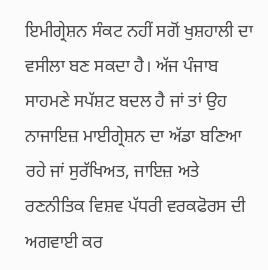ਇਮੀਗ੍ਰੇਸ਼ਨ ਸੰਕਟ ਨਹੀਂ ਸਗੋਂ ਖੁਸ਼ਹਾਲੀ ਦਾ ਵਸੀਲਾ ਬਣ ਸਕਦਾ ਹੈ। ਅੱਜ ਪੰਜਾਬ ਸਾਹਮਣੇ ਸਪੱਸ਼ਟ ਬਦਲ ਹੈ ਜਾਂ ਤਾਂ ਉਹ ਨਾਜਾਇਜ਼ ਮਾਈਗ੍ਰੇਸ਼ਨ ਦਾ ਅੱਡਾ ਬਣਿਆ ਰਹੇ ਜਾਂ ਸੁਰੱਖਿਅਤ, ਜਾਇਜ਼ ਅਤੇ ਰਣਨੀਤਿਕ ਵਿਸ਼ਵ ਪੱਧਰੀ ਵਰਕਫੋਰਸ ਦੀ ਅਗਵਾਈ ਕਰ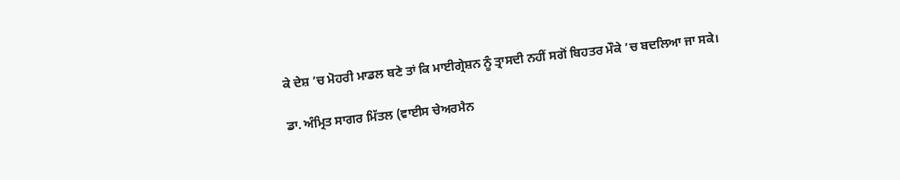ਕੇ ਦੇਸ਼ ’ਚ ਮੋਹਰੀ ਮਾਡਲ ਬਣੇ ਤਾਂ ਕਿ ਮਾਈਗ੍ਰੇਸ਼ਨ ਨੂੰ ਤ੍ਰਾਸਦੀ ਨਹੀਂ ਸਗੋਂ ਬਿਹਤਰ ਮੌਕੇ ’ਚ ਬਦਲਿਆ ਜਾ ਸਕੇ।

ਡਾ. ਅੰਮ੍ਰਿਤ ਸਾਗਰ ਮਿੱਤਲ (ਵਾਈਸ ਚੇਅਰਮੈਨ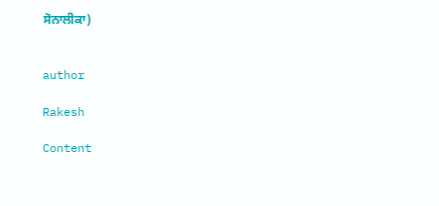ਸੋਨਾਲੀਕਾ)


author

Rakesh

Content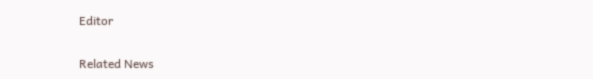Editor

Related News